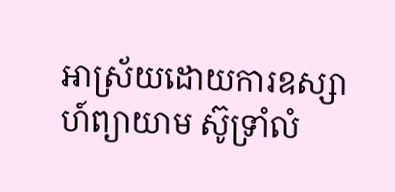អាស្រ័យដោយការឧស្សាហ៍ព្យាយាម ស៊ូទ្រាំលំ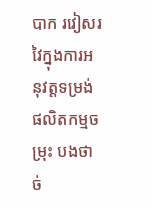បាក រវៀសរវៃក្នុងការអនុវត្តទម្រង់ផលិតកម្មចម្រុះ បងថាច់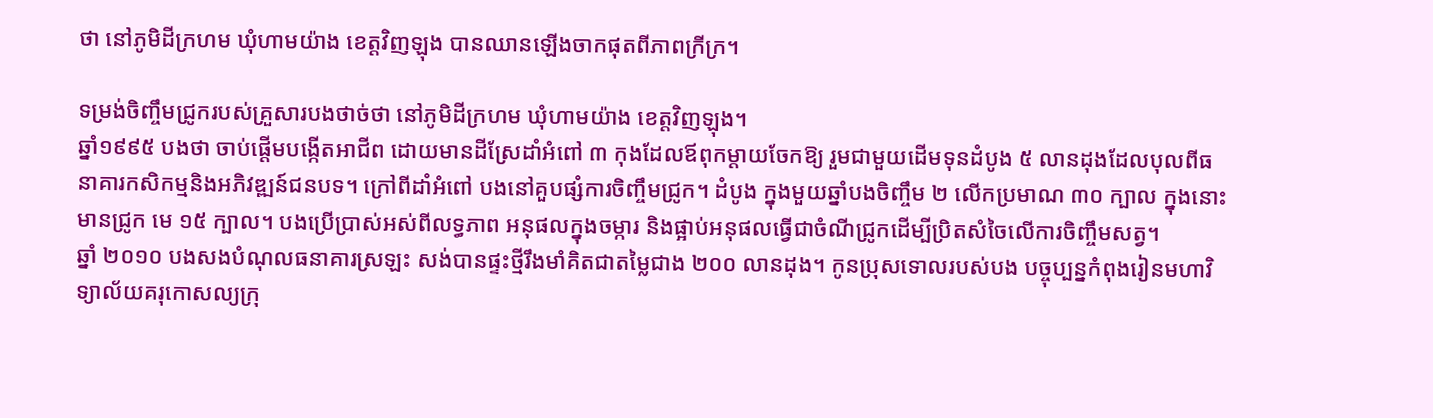ថា នៅភូមិដីក្រហម ឃុំហាមយ៉ាង ខេត្តវិញឡុង បានឈានឡើងចាកផុតពីភាពក្រីក្រ។

ទម្រង់ចិញ្ចឹមជ្រូករបស់គ្រួសារបងថាច់ថា នៅភូមិដីក្រហម ឃុំហាមយ៉ាង ខេត្តវិញឡុង។
ឆ្នាំ១៩៩៥ បងថា ចាប់ផ្តើមបង្កើតអាជីព ដោយមានដីស្រែដាំអំពៅ ៣ កុងដែលឪពុកម្តាយចែកឱ្យ រួមជាមួយដើមទុនដំបូង ៥ លានដុងដែលបុលពីធនាគារកសិកម្មនិងអភិវឌ្ឍន៍ជនបទ។ ក្រៅពីដាំអំពៅ បងនៅគួបផ្សំការចិញ្ចឹមជ្រូក។ ដំបូង ក្នុងមួយឆ្នាំបងចិញ្ចឹម ២ លើកប្រមាណ ៣០ ក្បាល ក្នុងនោះមានជ្រូក មេ ១៥ ក្បាល។ បងប្រើប្រាស់អស់ពីលទ្ធភាព អនុផលក្នុងចម្ការ និងផ្អាប់អនុផលធ្វើជាចំណីជ្រូកដើម្បីប្រិតសំចៃលើការចិញ្ចឹមសត្វ។
ឆ្នាំ ២០១០ បងសងបំណុលធនាគារស្រឡះ សង់បានផ្ទះថ្មីរឹងមាំគិតជាតម្លៃជាង ២០០ លានដុង។ កូនប្រុសទោលរបស់បង បច្ចុប្បន្នកំពុងរៀនមហាវិទ្យាល័យគរុកោសល្យក្រុ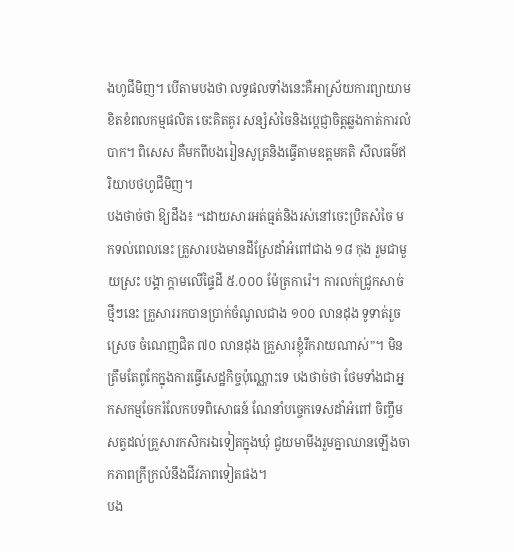ងហូជីមិញ។ បើតាមបងថា លទ្ធផលទាំងនេះគឺអាស្រ័យការព្យាយាម ខិតខំពលកម្មផលិត ចេះគិតគូរ សន្សំសំចៃនិងប្តេជ្ញាចិត្តឆ្លងកាត់ការលំបាក។ ពិសេស គឺមកពីបងរៀនសូត្រនិងធ្វើតាមឧត្ដមគតិ សីលធម៌ឥរិយាបថហូជីមិញ។
បងថាច់ថា ឱ្យដឹង៖ “ដោយសារអត់ធ្មត់និងរស់នៅចេះប្រិតសំចៃ មកទល់ពេលនេះ គ្រួសារបងមានដីស្រែដាំអំពៅជាង ១៨ កុង រួមជាមួយស្រះ បង្គា ក្តាមលើផ្ទៃដី ៥.០០០ ម៉ែត្រការ៉េ។ ការលក់ជ្រូកសាច់ថ្មីៗនេះ គ្រួសាររកបានប្រាក់ចំណូលជាង ១០០ លានដុង ទូទាត់រួចស្រេច ចំណេញជិត ៧០ លានដុង គ្រួសារខ្ញុំរីករាយណាស់”។ មិនត្រឹមតែពូកែក្នុងការធ្វើសេដ្ឋកិច្ចប៉ុណ្ណោះទេ បងថាច់ថា ថែមទាំងជាអ្នកសកម្មចែករំលែកបទពិសោធន៍ ណែនាំបច្ចេកទេសដាំអំពៅ ចិញ្ចឹមសត្វដល់គ្រួសារកសិករឯទៀតក្នុងឃុំ ជួយមាមីងរួមគ្នាឈានឡើងចាកភាពក្រីក្រលំនឹងជីវភាពទៀតផង។
បង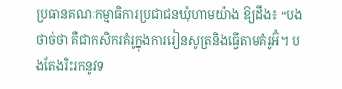ប្រធានគណៈកម្មាធិការប្រជាជនឃុំហាមយ៉ាង ឱ្យដឹង៖ “បងថាច់ថា គឺជាកសិករគំរូក្នុងការរៀនសូត្រនិងធ្វើតាមគំរូអ៊ំ។ បងតែងរិះរកនូវទ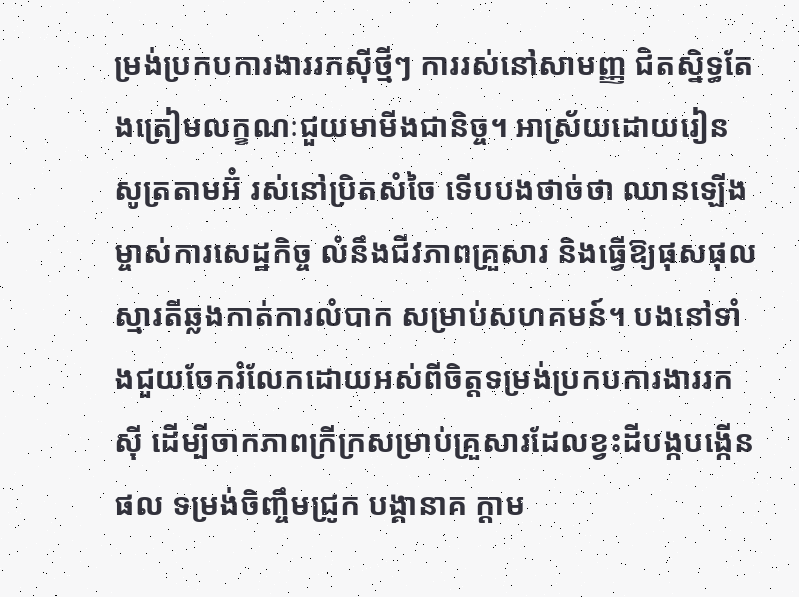ម្រង់ប្រកបការងាររកស៊ីថ្មីៗ ការរស់នៅសាមញ្ញ ជិតស្និទ្ធតែងត្រៀមលក្ខណៈជួយមាមីងជានិច្ច។ អាស្រ័យដោយរៀនសូត្រតាមអ៊ំ រស់នៅប្រិតសំចៃ ទើបបងថាច់ថា ឈានឡើងម្ចាស់ការសេដ្ឋកិច្ច លំនឹងជីវភាពគ្រួសារ និងធ្វើឱ្យផុសផុលស្មារតីឆ្លងកាត់ការលំបាក សម្រាប់សហគមន៍។ បងនៅទាំងជួយចែករំលែកដោយអស់ពីចិត្តទម្រង់ប្រកបការងាររកស៊ី ដើម្បីចាកភាពក្រីក្រសម្រាប់គ្រួសារដែលខ្វះដីបង្កបង្កើនផល ទម្រង់ចិញ្ចឹមជ្រូក បង្គានាគ ក្តាម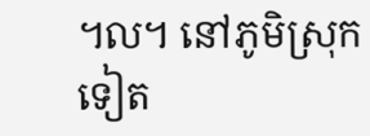៘ នៅភូមិស្រុកទៀត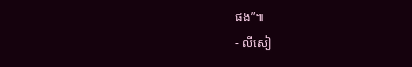ផង”៕
- លីសៀ